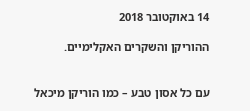14 באוקטובר 2018

ההוריקן והשקרים האקלימיים.


עם כל אסון טבע – כמו הוריקן מיכאל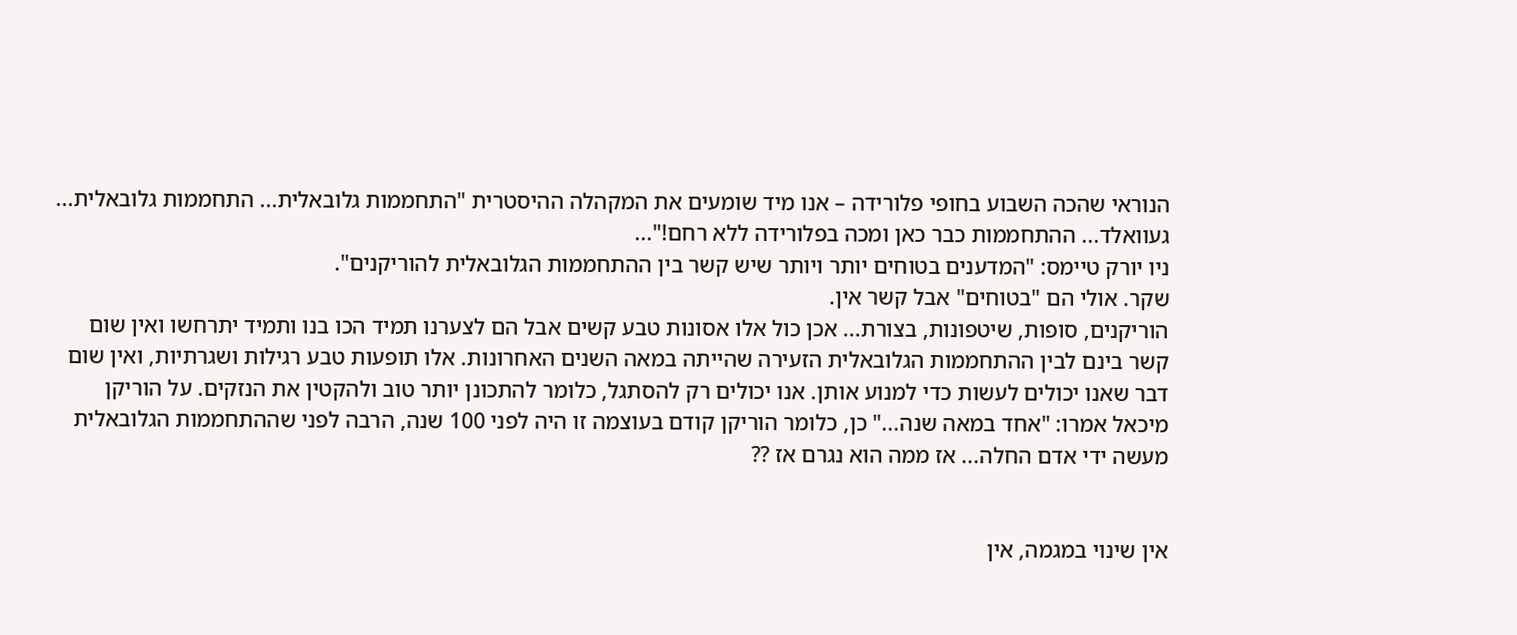הנוראי שהכה השבוע בחופי פלורידה – אנו מיד שומעים את המקהלה ההיסטרית "התחממות גלובאלית... התחממות גלובאלית... געוואלד... ההתחממות כבר כאן ומכה בפלורידה ללא רחם!"...
ניו יורק טיימס: "המדענים בטוחים יותר ויותר שיש קשר בין ההתחממות הגלובאלית להוריקנים".
שקר. אולי הם "בטוחים" אבל קשר אין.
הוריקנים, סופות, שיטפונות, בצורת... אכן כול אלו אסונות טבע קשים אבל הם לצערנו תמיד הכו בנו ותמיד יתרחשו ואין שום קשר בינם לבין ההתחממות הגלובאלית הזעירה שהייתה במאה השנים האחרונות. אלו תופעות טבע רגילות ושגרתיות, ואין שום דבר שאנו יכולים לעשות כדי למנוע אותן. אנו יכולים רק להסתגל, כלומר להתכונן יותר טוב ולהקטין את הנזקים. על הוריקן מיכאל אמרו: "אחד במאה שנה..." כן, כלומר הוריקן קודם בעוצמה זו היה לפני 100 שנה, הרבה לפני שההתחממות הגלובאלית מעשה ידי אדם החלה... אז ממה הוא נגרם אז ??


אין שינוי במגמה, אין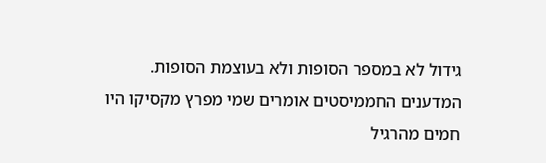גידול לא במספר הסופות ולא בעוצמת הסופות.
המדענים החממיסטים אומרים שמי מפרץ מקסיקו היו חמים מהרגיל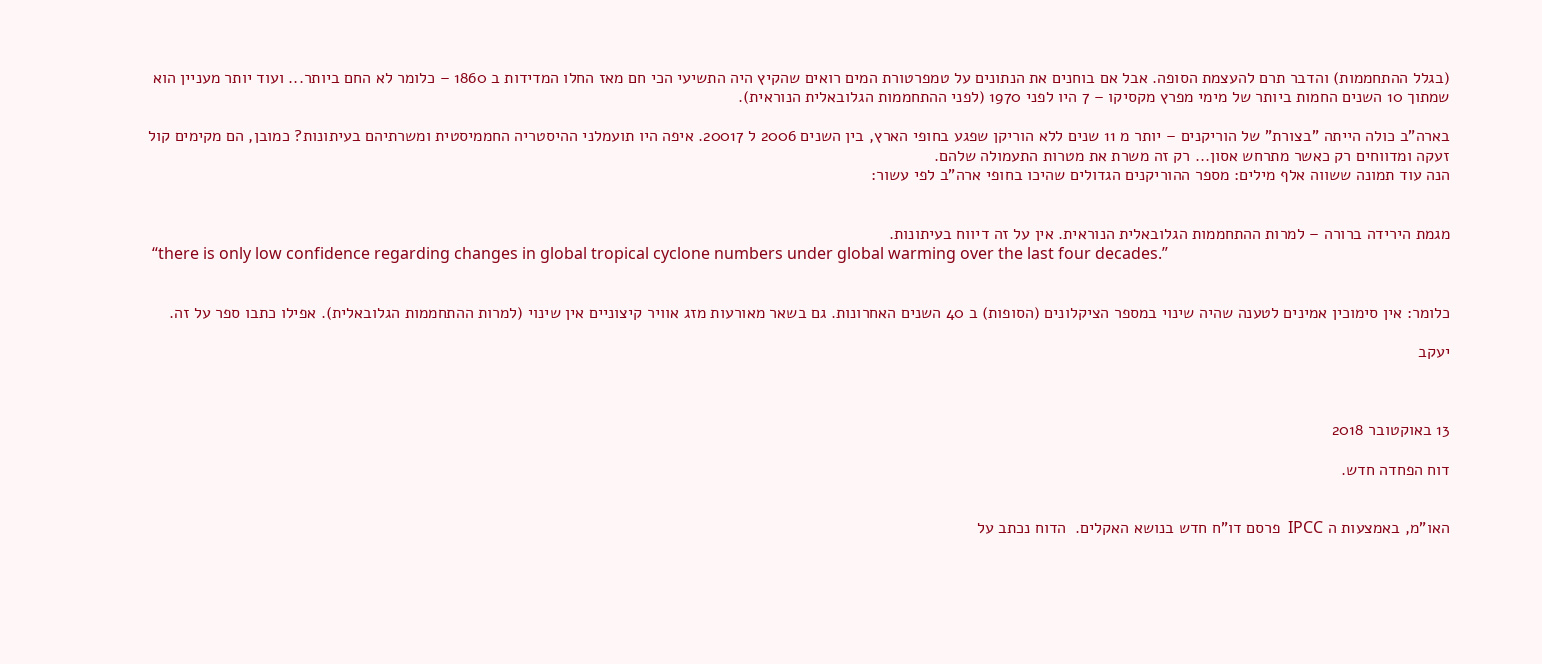(בגלל ההתחממות) והדבר תרם להעצמת הסופה. אבל אם בוחנים את הנתונים על טמפרטורת המים רואים שהקיץ היה התשיעי הכי חם מאז החלו המדידות ב 1860 – כלומר לא החם ביותר... ועוד יותר מעניין הוא שמתוך 10 השנים החמות ביותר של מימי מפרץ מקסיקו – 7 היו לפני 1970 (לפני ההתחממות הגלובאלית הנוראית).

בארה"ב כולה הייתה "בצורת" של הוריקנים – יותר מ 11 שנים ללא הוריקן שפגע בחופי הארץ, בין השנים 2006 ל 20017. איפה היו תועמלני ההיסטריה החממיסטית ומשרתיהם בעיתונות? כמובן, הם מקימים קול זעקה ומדווחים רק כאשר מתרחש אסון... רק זה משרת את מטרות התעמולה שלהם.
הנה עוד תמונה ששווה אלף מילים: מספר ההוריקנים הגדולים שהיכו בחופי ארה"ב לפי עשור:


מגמת הירידה ברורה – למרות ההתחממות הגלובאלית הנוראית. אין על זה דיווח בעיתונות.
 “there is only low confidence regarding changes in global tropical cyclone numbers under global warming over the last four decades.”


כלומר: אין סימוכין אמינים לטענה שהיה שינוי במספר הציקלונים (הסופות) ב 40 השנים האחרונות. גם בשאר מאורעות מזג אוויר קיצוניים אין שינוי (למרות ההתחממות הגלובאלית). אפילו כתבו ספר על זה.

יעקב



13 באוקטובר 2018

דוח הפחדה חדש.


האו"מ, באמצעות ה IPCC  פרסם דו"ח חדש בנושא האקלים.  הדוח נכתב על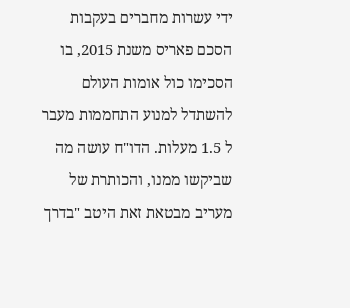ידי עשרות מחברים בעקבות הסכם פאריס משנת 2015, בו הסכימו כול אומות העולם להשתדל למנוע התחממות מעבר ל 1.5 מעלות. הדו"ח עושה מה שביקשו ממנו, והכותרת של מעריב מבטאת זאת היטב "בדרך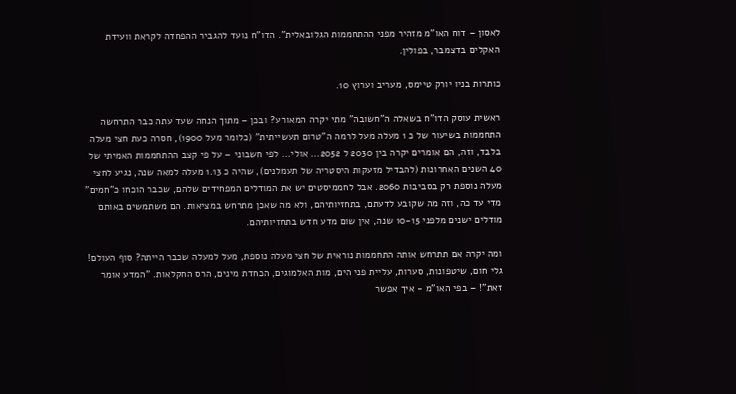לאסון – דוח האו"מ מזהיר מפני ההתחממות הגלובאלית". הדו"ח נועד להגביר ההפחדה לקראת וועידת האקלים בדצמבר, בפולין.

כותרות בניו יורק טיימס, מעריב וערוץ 10.

ראשית עוסק הדו"ח בשאלה ה"חשובה" מתי יקרה המאורע? ובכן – מתוך הנחה שעד עתה כבר התרחשה התחממות בשיעור של כ 1 מעלה מעל לרמה ה"טרום תעשייתית" (כלומר מעל 1900), חסרה כעת חצי מעלה בלבד, וזה, הם אומרים יקרה בין 2030 ל 2052... אולי... לפי חשבוני – על פי קצב ההתחממות האמיתי של 40 השנים האחרונות (להבדיל מזעקות היסטריה של תעמלנים), שהיה כ 1.13 מעלה למאה שנה, נגיע לחצי מעלה נוספת רק בסביבות 2060. אבל לחממיסטים יש את המודלים המפחידים שלהם, שכבר הוכחו כ"חמים" מדי עד כה, וזה מה שקובע לדעתם, בתחזיותיהם, ולא מה שאכן מתרחש במציאות. הם משתמשים באותם מודלים ישנים מלפני 10-15 שנה, אין שום מדע חדש בתחזיותיהם.

ומה יקרה אם תתרחש אותה התחממות נוראית של חצי מעלה נוספת, מעל למעלה שכבר הייתה? סוף העולם! גלי חום, שיטפונות, סערות, עליית פני הים, מות האלמוגים, הכחדת מינים, הרס החקלאות. "המדע אומר זאת"! – בפי האו"מ - איך אפשר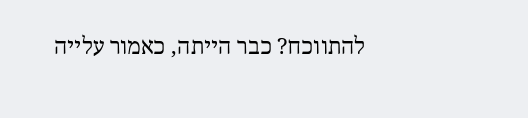להתווכח? כבר הייתה, כאמור עלייה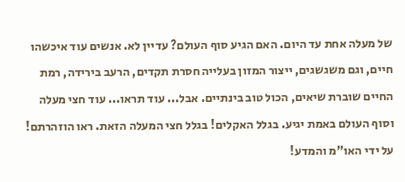של מעלה אחת עד היום. האם הגיע סוף העולם? עדיין לא. אנשים עוד איכשהו חיים, וגם משגשגים, ייצור המזון בעלייה חסרת תקדים, הרעב בירידה, רמת החיים שוברת שיאים, הכול טוב בינתיים. אבל... עוד תראו... עוד חצי מעלה וסוף העולם באמת יגיע. בגלל האקלים! בגלל חצי המעלה הזאת. ראו הוזהרתם! על ידי האו"מ והמדע!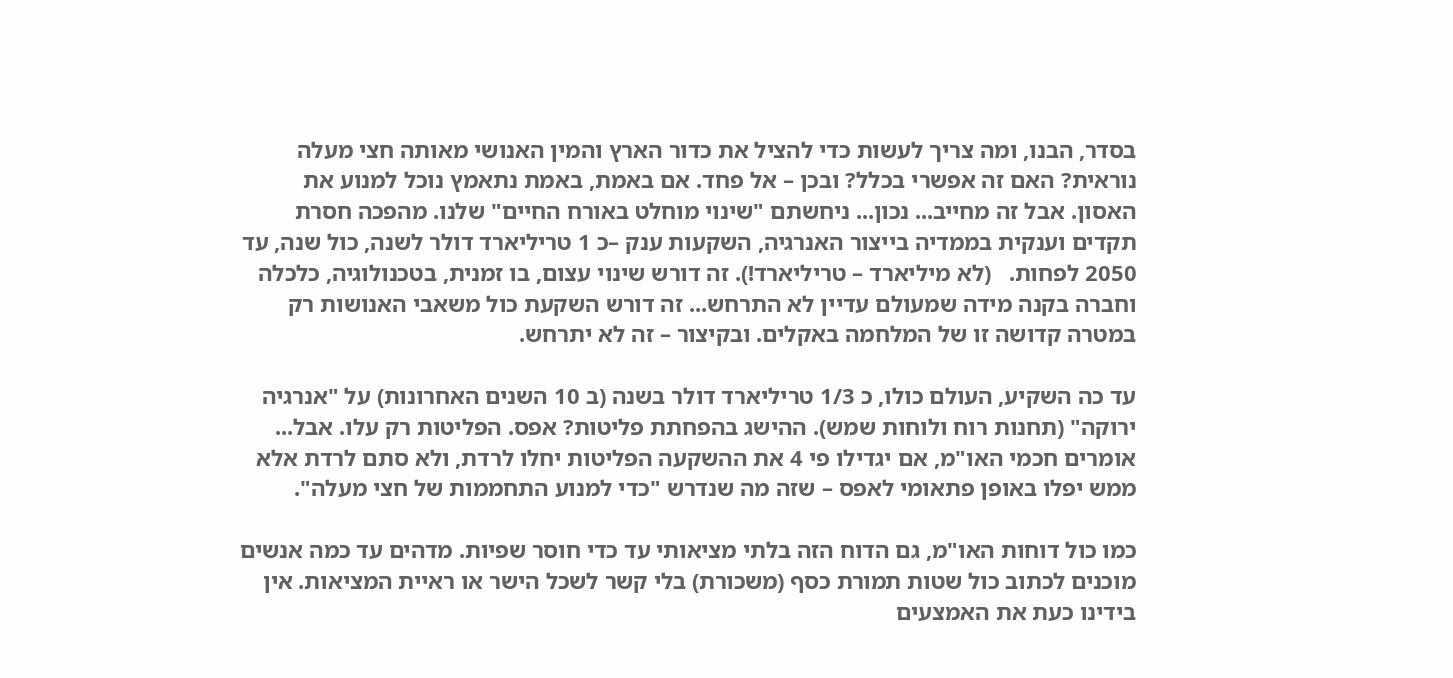בסדר, הבנו, ומה צריך לעשות כדי להציל את כדור הארץ והמין האנושי מאותה חצי מעלה נוראית? האם זה אפשרי בכלל? ובכן – אל פחד. אם באמת, באמת נתאמץ נוכל למנוע את האסון. אבל זה מחייב... נכון... ניחשתם "שינוי מוחלט באורח החיים" שלנו. מהפכה חסרת תקדים וענקית בממדיה בייצור האנרגיה, השקעות ענק –כ 1 טריליארד דולר לשנה, כול שנה, עד 2050 לפחות.   (לא מיליארד – טריליארד!). זה דורש שינוי עצום, בו זמנית, בטכנולוגיה, כלכלה וחברה בקנה מידה שמעולם עדיין לא התרחש... זה דורש השקעת כול משאבי האנושות רק במטרה קדושה זו של המלחמה באקלים. ובקיצור – זה לא יתרחש.

עד כה השקיע, העולם כולו, כ 1/3 טריליארד דולר בשנה (ב 10 השנים האחרונות) על "אנרגיה ירוקה" (תחנות רוח ולוחות שמש). ההישג בהפחתת פליטות? אפס. הפליטות רק עלו. אבל... אומרים חכמי האו"מ, אם יגדילו פי 4 את ההשקעה הפליטות יחלו לרדת, ולא סתם לרדת אלא ממש יפלו באופן פתאומי לאפס – שזה מה שנדרש "כדי למנוע התחממות של חצי מעלה".

כמו כול דוחות האו"מ, גם הדוח הזה בלתי מציאותי עד כדי חוסר שפיות. מדהים עד כמה אנשים מוכנים לכתוב כול שטות תמורת כסף (משכורת) בלי קשר לשכל הישר או ראיית המציאות. אין בידינו כעת את האמצעים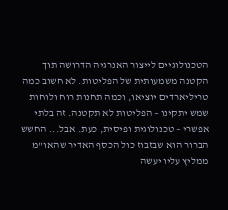הטכנולוגיים לייצור האנרגיה הדרושה תוך הקטנה משמעותית של הפליטות. לא חשוב כמה טריליארדים יוציאו, וכמה תחנות רוח ולוחות שמש יתקינו – הפליטות לא תקטנה. זה בלתי אפשרי – טכנולוגית ופיסית, כעת. אבל... החשש הברור הוא שבזבוז כול הכסף האדיר שהאו"מ ממליץ עליו יעשה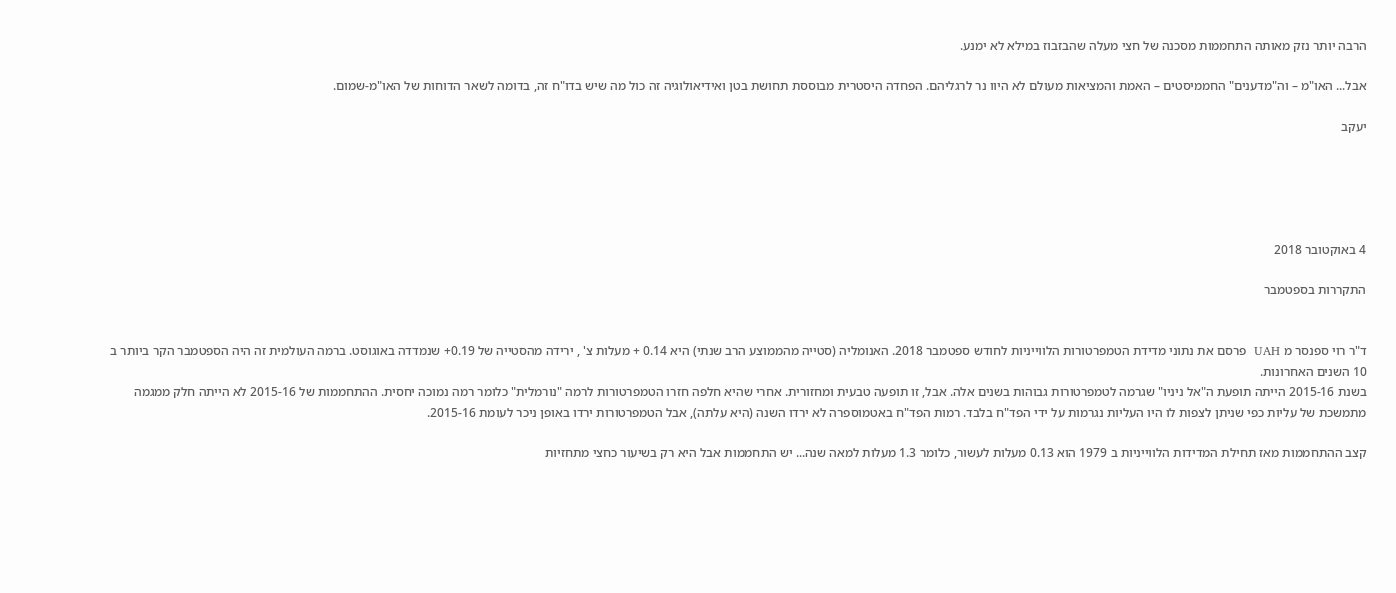הרבה יותר נזק מאותה התחממות מסכנה של חצי מעלה שהבזבוז במילא לא ימנע.

אבל... האו"מ – וה"מדענים" החממיסטים – האמת והמציאות מעולם לא היוו נר לרגליהם. הפחדה היסטרית מבוססת תחושת בטן ואידיאולוגיה זה כול מה שיש בדו"ח זה, בדומה לשאר הדוחות של האו"מ-שמום.

יעקב





4 באוקטובר 2018

התקררות בספטמבר


ד"ר רוי ספנסר מ UAH  פרסם את נתוני מדידת הטמפרטורות הלווייניות לחודש ספטמבר 2018. האנומליה (סטייה מהממוצע הרב שנתי) היא 0.14 + מעלות צ' , ירידה מהסטייה של 0.19+ שנמדדה באוגוסט. ברמה העולמית זה היה הספטמבר הקר ביותר ב 10 השנים האחרונות.
בשנת 2015-16 הייתה תופעת ה"אל ניניו" שגרמה לטמפרטורות גבוהות בשנים אלה. אבל, זו תופעה טבעית ומחזורית. אחרי שהיא חלפה חזרו הטמפרטורות לרמה "נורמלית" כלומר רמה נמוכה יחסית. ההתחממות של 2015-16 לא הייתה חלק ממגמה מתמשכת של עליות כפי שניתן לצפות לו היו העליות נגרמות על ידי הפד"ח בלבד. רמות הפד"ח באטמוספרה לא ירדו השנה (היא עלתה), אבל הטמפרטורות ירדו באופן ניכר לעומת 2015-16.

קצב ההתחממות מאז תחילת המדידות הלווייניות ב 1979 הוא 0.13 מעלות לעשור, כלומר 1.3 מעלות למאה שנה... יש התחממות אבל היא רק בשיעור כחצי מתחזיות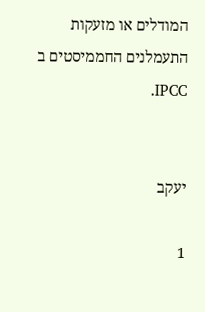המודלים או מזעקות התעמלנים החממיסטים ב IPCC.


יעקב

1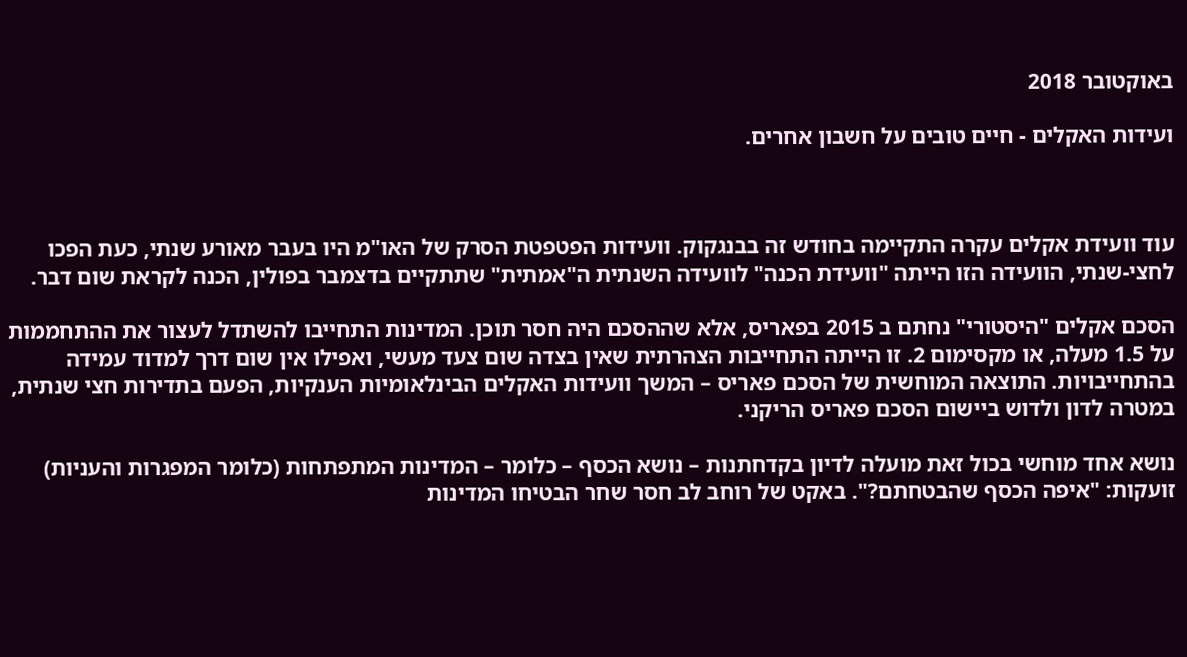באוקטובר 2018

ועידות האקלים - חיים טובים על חשבון אחרים.



עוד וועידת אקלים עקרה התקיימה בחודש זה בבנגקוק. וועידות הפטפטת הסרק של האו"מ היו בעבר מאורע שנתי, כעת הפכו לחצי-שנתי, הוועידה הזו הייתה "וועידת הכנה" לוועידה השנתית ה"אמתית" שתתקיים בדצמבר בפולין, הכנה לקראת שום דבר.

הסכם אקלים "היסטורי" נחתם ב 2015 בפאריס, אלא שההסכם היה חסר תוכן. המדינות התחייבו להשתדל לעצור את ההתחממות על 1.5 מעלה, או מקסימום 2. זו הייתה התחייבות הצהרתית שאין בצדה שום צעד מעשי, ואפילו אין שום דרך למדוד עמידה בהתחייבויות. התוצאה המוחשית של הסכם פאריס – המשך וועידות האקלים הבינלאומיות הענקיות, הפעם בתדירות חצי שנתית, במטרה לדון ולדוש ביישום הסכם פאריס הריקני.

נושא אחד מוחשי בכול זאת מועלה לדיון בקדחתנות – נושא הכסף – כלומר – המדינות המתפתחות (כלומר המפגרות והעניות) זועקות: "איפה הכסף שהבטחתם?". באקט של רוחב לב חסר שחר הבטיחו המדינות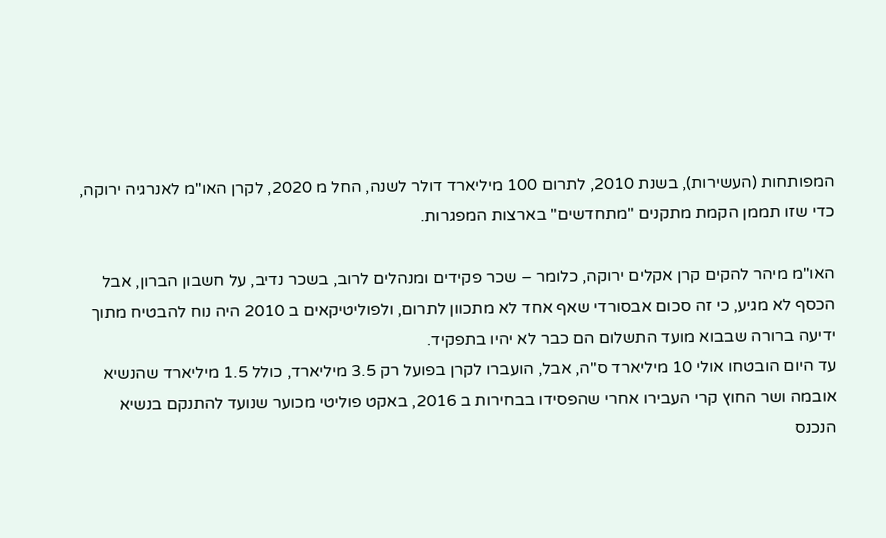המפותחות (העשירות), בשנת 2010, לתרום 100 מיליארד דולר לשנה, החל מ 2020, לקרן האו"מ לאנרגיה ירוקה, כדי שזו תממן הקמת מתקנים "מתחדשים" בארצות המפגרות.

האו"מ מיהר להקים קרן אקלים ירוקה, כלומר – שכר פקידים ומנהלים לרוב, בשכר נדיב, על חשבון הברון, אבל הכסף לא מגיע, כי זה סכום אבסורדי שאף אחד לא מתכוון לתרום, ולפוליטיקאים ב 2010 היה נוח להבטיח מתוך ידיעה ברורה שבבוא מועד התשלום הם כבר לא יהיו בתפקיד.
עד היום הובטחו אולי 10 מיליארד ס"ה, אבל, הועברו לקרן בפועל רק 3.5 מיליארד, כולל 1.5 מיליארד שהנשיא אובמה ושר החוץ קרי העבירו אחרי שהפסידו בבחירות ב 2016, באקט פוליטי מכוער שנועד להתנקם בנשיא הנכנס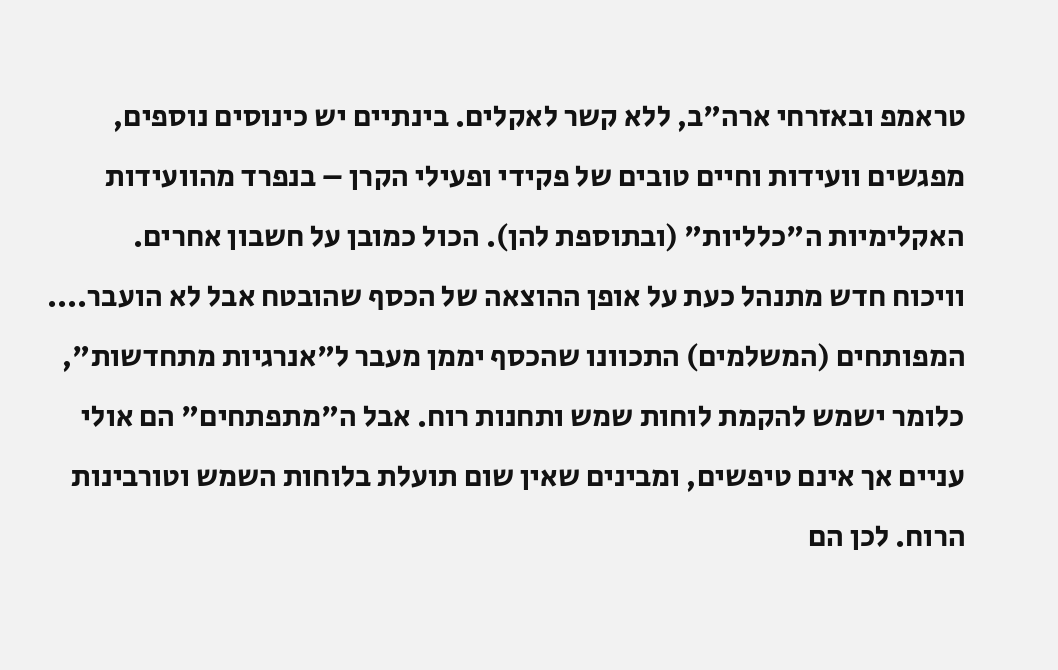טראמפ ובאזרחי ארה"ב, ללא קשר לאקלים. בינתיים יש כינוסים נוספים, מפגשים וועידות וחיים טובים של פקידי ופעילי הקרן – בנפרד מהוועידות האקלימיות ה"כלליות" (ובתוספת להן). הכול כמובן על חשבון אחרים.
וויכוח חדש מתנהל כעת על אופן ההוצאה של הכסף שהובטח אבל לא הועבר.... המפותחים (המשלמים) התכוונו שהכסף יממן מעבר ל"אנרגיות מתחדשות", כלומר ישמש להקמת לוחות שמש ותחנות רוח. אבל ה"מתפתחים" הם אולי עניים אך אינם טיפשים, ומבינים שאין שום תועלת בלוחות השמש וטורבינות הרוח. לכן הם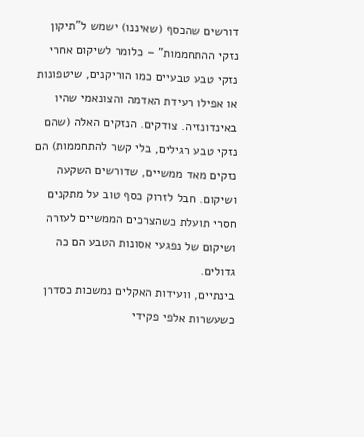דורשים שהכסף (שאיננו) ישמש ל"תיקון נזקי ההתחממות" – כלומר לשיקום אחרי נזקי טבע טבעיים כמו הוריקנים, שיטפונות או אפילו רעידת האדמה והצונאמי שהיו באינדונזיה. צודקים. הנזקים האלה (שהם נזקי טבע רגילים, בלי קשר להתחממות) הם נזקים מאד ממשיים, שדורשים השקעה ושיקום. חבל לזרוק כסף טוב על מתקנים חסרי תועלת כשהצרכים הממשיים לעזרה ושיקום של נפגעי אסונות הטבע הם כה גדולים.
בינתיים, וועידות האקלים נמשכות כסדרן כשעשרות אלפי פקידי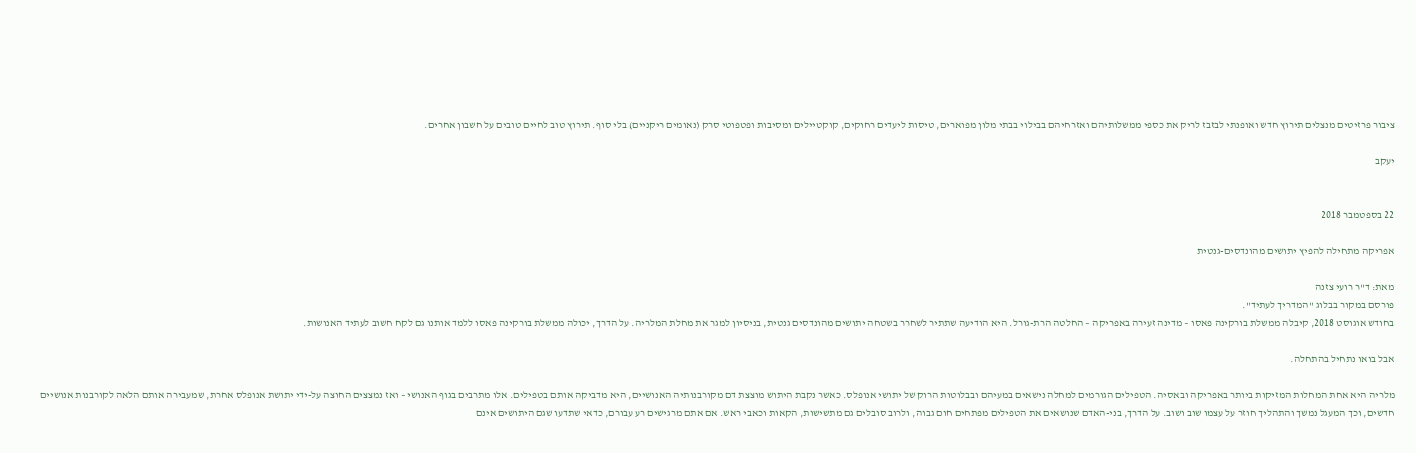ציבור פרזיטים מנצלים תירוץ חדש ואופנתי לבזבז לריק את כספי ממשלותיהם ואזרחיהם בבילוי בבתי מלון מפוארים, טיסות ליעדים רחוקים, קוקטיילים ומסיבות ופטפוטי סרק (נאומים ריקניים) בלי סוף. תירוץ טוב לחיים טובים על חשבון אחרים.

יעקב


22 בספטמבר 2018

אפריקה מתחילה להפיץ יתושים מהונדסים-גנטית

מאת: ד"ר רועי צזנה
פורסם במקור בבלוג "המדריך לעתיד".
בחודש אוגוסט 2018, קיבלה ממשלת בורקינה פאסו – מדינה זעירה באפריקה – החלטה הרת-גורל. היא הודיעה שתתיר לשחרר בשטחה יתושים מהונדסים גנטית, בניסיון למגר את מחלת המלריה. על הדרך, יכולה ממשלת בורקינה פאסו ללמד אותנו גם לקח חשוב לעתיד האנושות.

אבל בואו נתחיל בהתחלה.

מלריה היא אחת המחלות המזיקות ביותר באפריקה ובאסיה. הטפילים הגורמים למחלה נישאים במעיהם ובבלוטות הרוק של יתושי אנופלס. כאשר נקבת היתוש מוצצת דם מקורבנותיה האנושיים, היא מדביקה אותם בטפילים. אלו מתרבים בגוף האנושי – ואז נמצצים החוצה על-ידי יתושת אנופלס אחרת, שמעבירה אותם הלאה לקורבנות אנושיים חדשים, וכך המעגל נמשך והתהליך חוזר על עצמו שוב ושוב. על הדרך, בני-האדם שנושאים את הטפילים מפתחים חום גבוה, ולרוב סובלים גם מתשישות, הקאות וכאבי ראש. אם אתם מרגישים רע עבורם, כדאי שתדעו שגם היתושים אינם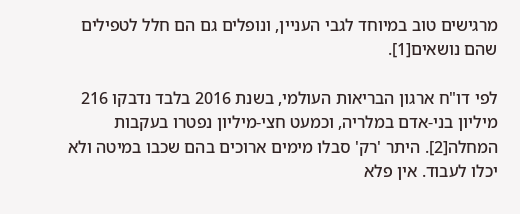מרגישים טוב במיוחד לגבי העניין, ונופלים גם הם חלל לטפילים שהם נושאים[1].

לפי דו"ח ארגון הבריאות העולמי, בשנת 2016 בלבד נדבקו 216 מיליון בני-אדם במלריה, וכמעט חצי-מיליון נפטרו בעקבות המחלה[2]. היתר 'רק' סבלו מימים ארוכים בהם שכבו במיטה ולא יכלו לעבוד. אין פלא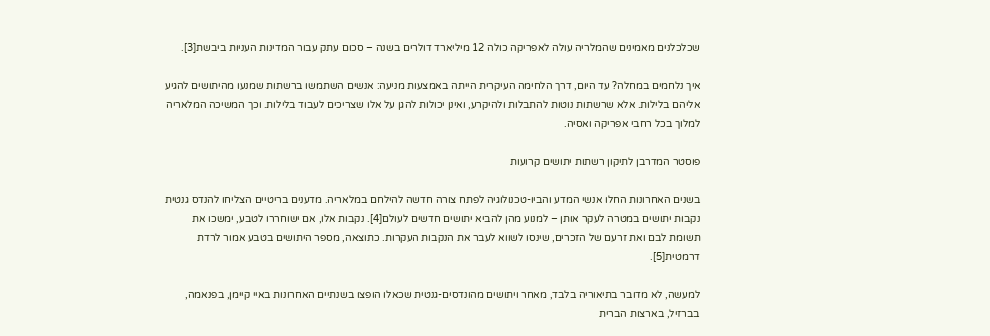שכלכלנים מאמינים שהמלריה עולה לאפריקה כולה 12 מיליארד דולרים בשנה – סכום עתק עבור המדינות העניות ביבשת[3].

איך נלחמים במחלה? עד היום, דרך הלחימה העיקרית הייתה באמצעות מניעה: אנשים השתמשו ברשתות שמנעו מהיתושים להגיע אליהם בלילות. אלא שרשתות נוטות להתבלות ולהיקרע, ואינן יכולות להגן על אלו שצריכים לעבוד בלילות. וכך המשיכה המלאריה למלוך בכל רחבי אפריקה ואסיה.

פוסטר המדרבן לתיקון רשתות יתושים קרועות

בשנים האחרונות החלו אנשי המדע והביו-טכנולוגיה לפתח צורה חדשה להילחם במלאריה. מדענים בריטיים הצליחו להנדס גנטית נקבות יתושים במטרה לעקר אותן – למנוע מהן להביא יתושים חדשים לעולם[4]. נקבות אלו, אם ישוחררו לטבע, ימשכו את תשומת לבם ואת זרעם של הזכרים, שינסו לשווא לעבר את הנקבות העקרות. כתוצאה, מספר היתושים בטבע אמור לרדת דרמטית[5].

למעשה, לא מדובר בתיאוריה בלבד, מאחר ויתושים מהונדסים-גנטית שכאלו הופצו בשנתיים האחרונות באיי קיימן, בפנאמה, בברזיל, בארצות הברית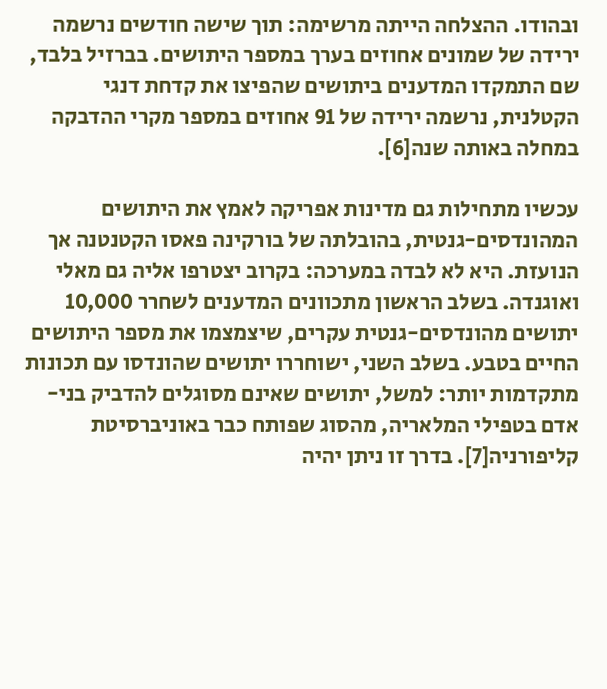ובהודו. ההצלחה הייתה מרשימה: תוך שישה חודשים נרשמה ירידה של שמונים אחוזים בערך במספר היתושים. בברזיל בלבד, שם התמקדו המדענים ביתושים שהפיצו את קדחת דנגי הקטלנית, נרשמה ירידה של 91 אחוזים במספר מקרי ההדבקה במחלה באותה שנה[6].

עכשיו מתחילות גם מדינות אפריקה לאמץ את היתושים המהונדסים-גנטית, בהובלתה של בורקינה פאסו הקטנטנה אך הנועזת. היא לא לבדה במערכה: בקרוב יצטרפו אליה גם מאלי ואוגנדה. בשלב הראשון מתכוונים המדענים לשחרר 10,000 יתושים מהונדסים-גנטית עקרים, שיצמצמו את מספר היתושים החיים בטבע. בשלב השני, ישוחררו יתושים שהונדסו עם תכונות מתקדמות יותר: למשל, יתושים שאינם מסוגלים להדביק בני-אדם בטפילי המלאריה, מהסוג שפותח כבר באוניברסיטת קליפורניה[7]. בדרך זו ניתן יהיה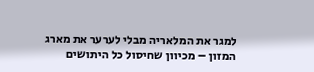למגר את המלאריה מבלי לערער את מארג המזון – מכיוון שחיסול כל היתושים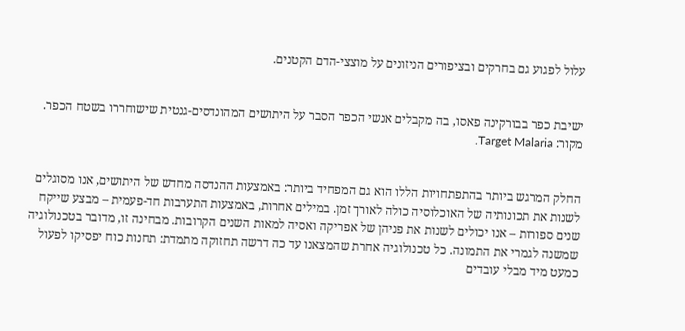עלול לפגוע גם בחרקים ובציפורים הניזונים על מוצצי-הדם הקטנים.


ישיבת כפר בבורקינה פאסו, בה מקבלים אנשי הכפר הסבר על היתושים המהונדסים-גנטית שישוחררו בשטח הכפר. מקור: Target Malaria.


החלק המרגש ביותר בהתפתחויות הללו הוא גם המפחיד ביותר: באמצעות ההנדסה מחדש של היתושים, אנו מסוגלים לשנות את תכונותיה של האוכלוסיה כולה לאורך זמן. במילים אחרות, באמצעות התערבות חד-פעמית – מבצע שייקח שנים ספורות – אנו יכולים לשנות את פניהן של אפריקה ואסיה למאות השנים הקרובות. מבחינה זו, מדובר בטכנולוגיה שמשנה לגמרי את התמונה. כל טכנולוגיה אחרת שהמצאנו עד כה דרשה תחזוקה מתמדת: תחנות כוח יפסיקו לפעול כמעט מיד מבלי עובדים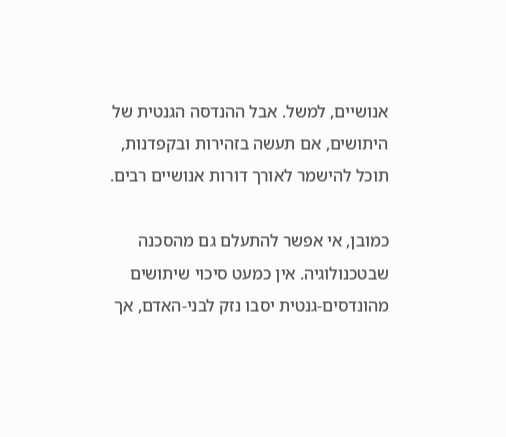אנושיים, למשל. אבל ההנדסה הגנטית של היתושים, אם תעשה בזהירות ובקפדנות, תוכל להישמר לאורך דורות אנושיים רבים.

כמובן, אי אפשר להתעלם גם מהסכנה שבטכנולוגיה. אין כמעט סיכוי שיתושים מהונדסים-גנטית יסבו נזק לבני-האדם, אך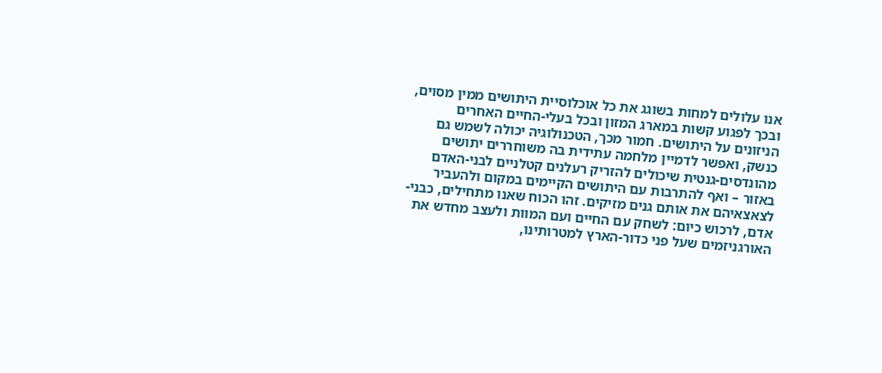אנו עלולים למחות בשוגג את כל אוכלוסיית היתושים ממין מסוים, ובכך לפגוע קשות במארג המזון ובכל בעלי-החיים האחרים הניזונים על היתושים. חמור מכך, הטכנולוגיה יכולה לשמש גם כנשק, ואפשר לדמיין מלחמה עתידית בה משוחררים יתושים מהונדסים-גנטית שיכולים להזריק רעלנים קטלניים לבני-האדם באזור – ואף להתרבות עם היתושים הקיימים במקום ולהעביר לצאצאיהם את אותם גנים מזיקים. זהו הכוח שאנו מתחילים, כבני-אדם, לרכוש כיום: לשחק עם החיים ועם המוות ולעצב מחדש את האורגניזמים שעל פני כדור-הארץ למטרותינו,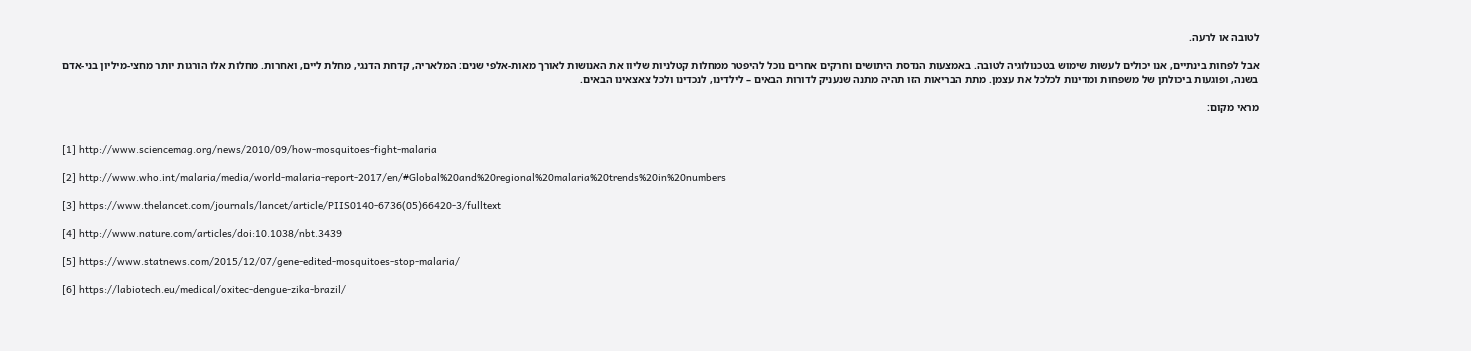לטובה או לרעה.

אבל לפחות בינתיים, אנו יכולים לעשות שימוש בטכנולוגיה לטובה. באמצעות הנדסת היתושים וחרקים אחרים נוכל להיפטר ממחלות קטלניות שליוו את האנושות לאורך מאות-אלפי שנים: המלאריה, קדחת הדנגי, מחלת ליים, ואחרות. מחלות אלו הורגות יותר מחצי-מיליון בני-אדם בשנה, ופוגעות ביכולתן של משפחות ומדינות לכלכל את עצמן. מתת הבריאות הזו תהיה מתנה שנעניק לדורות הבאים – לילדינו, לנכדינו ולכל צאצאינו הבאים.

מראי מקום:


[1] http://www.sciencemag.org/news/2010/09/how-mosquitoes-fight-malaria

[2] http://www.who.int/malaria/media/world-malaria-report-2017/en/#Global%20and%20regional%20malaria%20trends%20in%20numbers

[3] https://www.thelancet.com/journals/lancet/article/PIIS0140-6736(05)66420-3/fulltext

[4] http://www.nature.com/articles/doi:10.1038/nbt.3439

[5] https://www.statnews.com/2015/12/07/gene-edited-mosquitoes-stop-malaria/

[6] https://labiotech.eu/medical/oxitec-dengue-zika-brazil/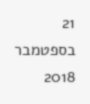21 בספטמבר 2018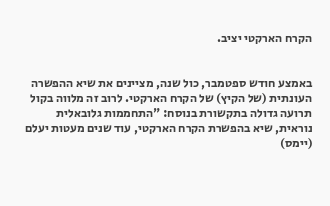הקרח הארקטי יציב.


באמצע חודש ספטמבר, כול שנה, מציינים את שיא ההפשרה העונתית (של הקיץ) של הקרח הארקטי. לרוב זה מלווה בקול תרועה גדולה בתקשורת בנוסח: "התחממות גלובאלית נוראית, שיא בהפשרת הקרח הארקטי, עוד שנים מעטות יעלם (יימס)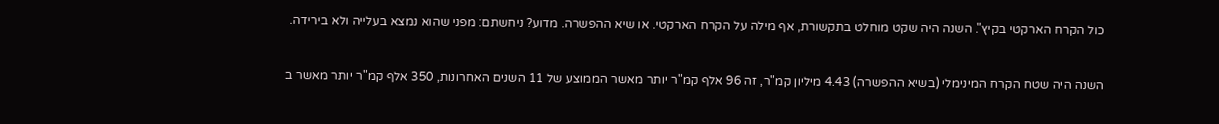כול הקרח הארקטי בקיץ". השנה היה שקט מוחלט בתקשורת, אף מילה על הקרח הארקטי. או שיא ההפשרה. מדוע? ניחשתם: מפני שהוא נמצא בעלייה ולא בירידה.


השנה היה שטח הקרח המינימלי (בשיא ההפשרה) 4.43 מיליון קמ"ר, זה 96 אלף קמ"ר יותר מאשר הממוצע של 11 השנים האחרונות, 350 אלף קמ"ר יותר מאשר ב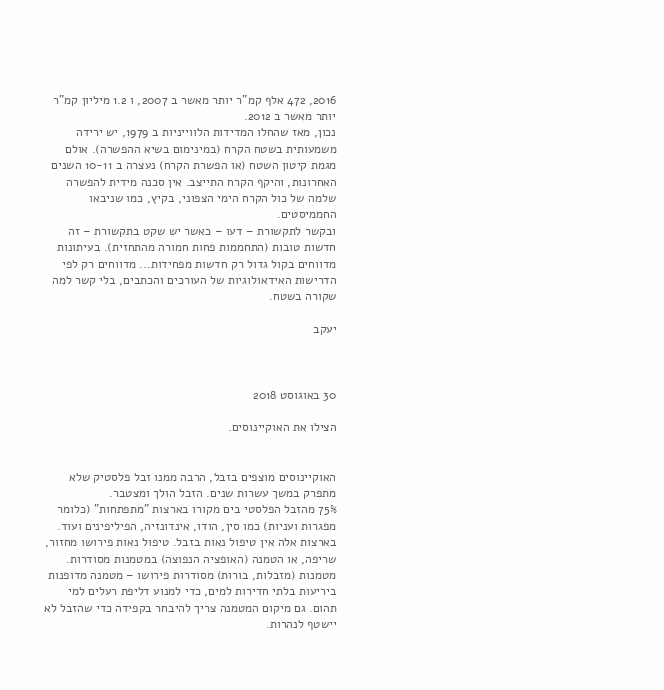2016, 472 אלף קמ"ר יותר מאשר ב 2007, ו 1.2 מיליון קמ"ר יותר מאשר ב 2012.
נכון, מאז שהחלו המדידות הלווייניות ב 1979, יש ירידה משמעותית בשטח הקרח (במינימום בשיא ההפשרה). אולם מגמת קיטון השטח (או הפשרת הקרח) נעצרה ב 10-11 השנים האחרונות, והיקף הקרח התייצב. אין סכנה מידית להפשרה שלמה של כול הקרח הימי הצפוני, בקיץ, כמו שניבאו החממיסטים.
ובקשר לתקשורת – דעו – כאשר יש שקט בתקשורת – זה חדשות טובות (התחממות פחות חמורה מהתחזית). בעיתונות מדווחים בקול גדול רק חדשות מפחידות... מדווחים רק לפי הדרישות האידאולוגיות של העורכים והכתבים, בלי קשר למה שקורה בשטח.

יעקב



30 באוגוסט 2018

הצילו את האוקיינוסים.


האוקיינוסים מוצפים בזבל, הרבה ממנו זבל פלסטיק שלא מתפרק במשך עשרות שנים. הזבל הולך ומצטבר.
75% מהזבל הפלסטי בים מקורו בארצות "מתפתחות" (כלומר מפגרות ועניות) כמו סין, הודו, אינדונזיה, הפיליפינים ועוד. בארצות אלה אין טיפול נאות בזבל. טיפול נאות פירושו מחזור, שריפה, או הטמנה (האופציה הנפוצה) במטמנות מסודרות. מטמנות (מזבלות, בורות) מסודרות פירושו – מטמנה מדופנות ביריעות בלתי חדירות למים, כדי למנוע דליפת רעלים למי תהום. גם מיקום המטמנה צריך להיבחר בקפידה כדי שהזבל לא יישטף לנהרות.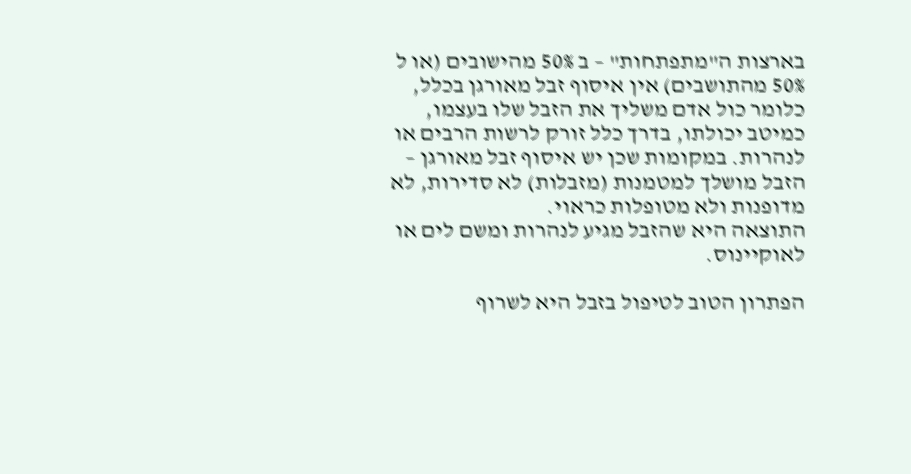בארצות ה"מתפתחות" – ב 50% מהישובים (או ל 50% מהתושבים) אין איסוף זבל מאורגן בכלל, כלומר כול אדם משליך את הזבל שלו בעצמו, כמיטב יכולתו, בדרך כלל זורק לרשות הרבים או לנהרות. במקומות שכן יש איסוף זבל מאורגן – הזבל מושלך למטמנות (מזבלות) לא סדירות, לא מדופנות ולא מטופלות כראוי.
התוצאה היא שהזבל מגיע לנהרות ומשם לים או לאוקיינוס.

הפתרון הטוב לטיפול בזבל היא לשרוף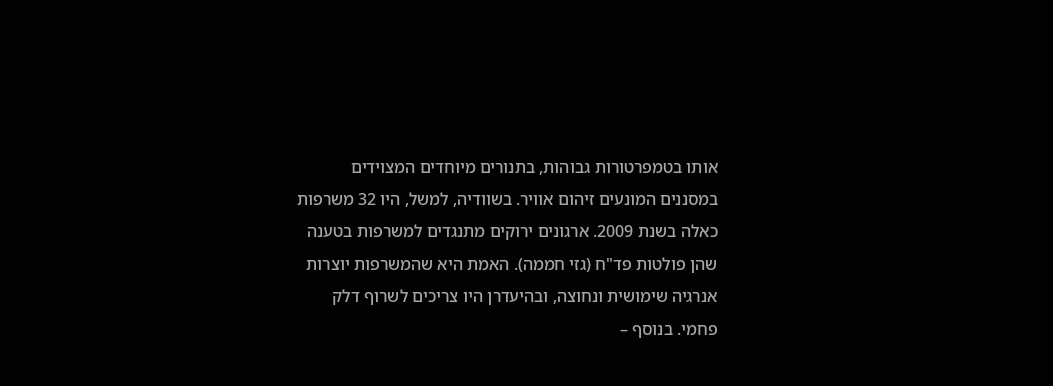אותו בטמפרטורות גבוהות, בתנורים מיוחדים המצוידים במסננים המונעים זיהום אוויר. בשוודיה, למשל, היו 32 משרפות כאלה בשנת 2009. ארגונים ירוקים מתנגדים למשרפות בטענה שהן פולטות פד"ח (גזי חממה). האמת היא שהמשרפות יוצרות אנרגיה שימושית ונחוצה, ובהיעדרן היו צריכים לשרוף דלק פחמי. בנוסף –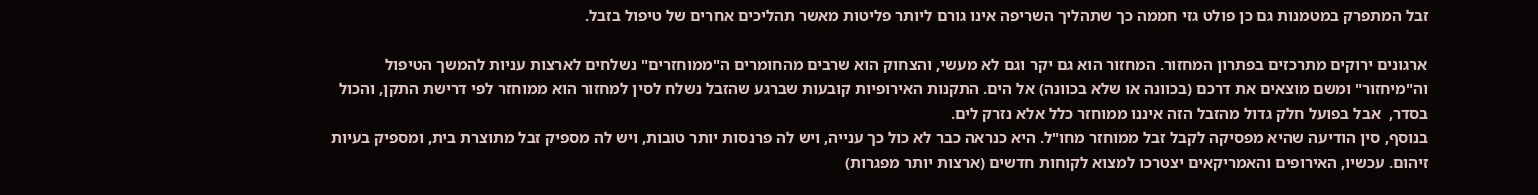זבל המתפרק במטמנות גם כן פולט גזי חממה כך שתהליך השריפה אינו גורם ליותר פליטות מאשר תהליכים אחרים של טיפול בזבל.

ארגונים ירוקים מתרכזים בפתרון המחזור. המחזור הוא גם יקר וגם לא מעשי, והצחוק הוא שרבים מהחומרים ה"ממוחזרים" נשלחים לארצות עניות להמשך הטיפול וה"מיחזור" ומשם מוצאים את דרכם (בכוונה או שלא בכוונה) אל הים. התקנות האירופיות קובעות שברגע שהזבל נשלח לסין למחזור הוא ממוחזר לפי דרישת התקן, והכול בסדר,  אבל בפועל חלק גדול מהזבל הזה איננו ממוחזר כלל אלא נזרק לים.
בנוסף, סין הודיעה שהיא מפסיקה לקבל זבל ממוחזר מחו"ל. היא כנראה כבר לא כול כך ענייה, ויש לה פרנסות יותר טובות, ויש לה מספיק זבל מתוצרת בית, ומספיק בעיות זיהום. עכשיו, האירופים והאמריקאים יצטרכו למצוא לקוחות חדשים (ארצות יותר מפגרות)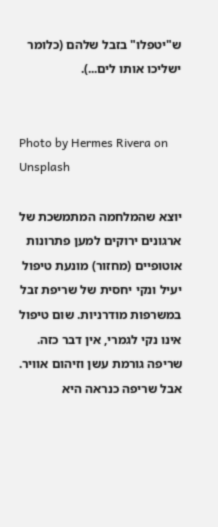ש"יטפלו" בזבל שלהם (כלומר ישליכו אותו לים...).


Photo by Hermes Rivera on Unsplash

יוצא שהמלחמה המתמשכת של ארגונים ירוקים למען פתרונות אוטופיים (מחזור) מונעת טיפול יעיל ונקי יחסית של שריפת זבל במשרפות מודרניות. שום טיפול אינו נקי לגמרי, אין דבר כזה. שריפה גורמת עשן וזיהום אוויר. אבל שריפה כנראה היא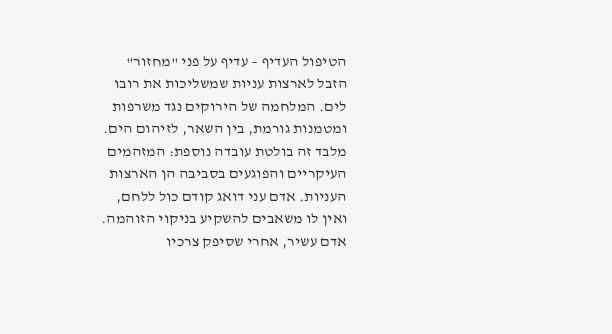הטיפול העדיף – עדיף על פני "מחזור" הזבל לארצות עניות שמשליכות את רובו לים. המלחמה של הירוקים נגד משרפות ומטמנות גורמת, בין השאר, לזיהום הים.
מלבד זה בולטת עובדה נוספת: המזהמים העיקריים והפוגעים בסביבה הן הארצות העניות. אדם עני דואג קודם כול ללחם, ואין לו משאבים להשקיע בניקוי הזוהמה.  אדם עשיר, אחרי שסיפק צרכיו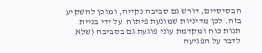הבסיסיים, דורש גם סביבה נקייה, ומוכן להשקיע בזה. לכן מדיניות שמונעת פיתוח  על ידי בניית תנות כוח ומקדמת עוני פוגעת גם בסביבה (שלא לדבר על הפגיעה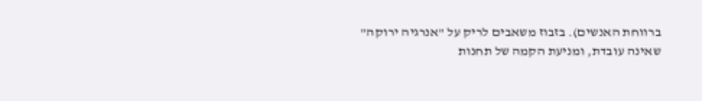ברווחת האנשים). בזבוז משאבים לריק על "אנרגיה ירוקה" שאינה עובדת, ומניעת הקמה של תחנות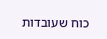כוח שעובדות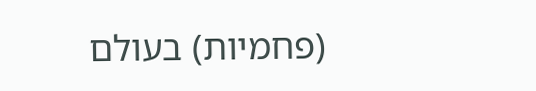(פחמיות) בעולם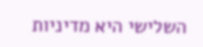השלישי היא מדיניות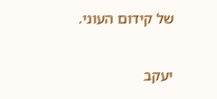של קידום העוני.

יעקב